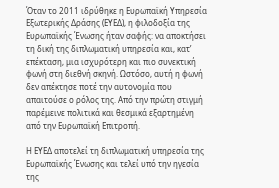Όταν το 2011 ιδρύθηκε η Ευρωπαϊκή Υπηρεσία Εξωτερικής Δράσης (ΕΥΕΔ), η φιλοδοξία της Ευρωπαϊκής Ένωσης ήταν σαφής: να αποκτήσει τη δική της διπλωματική υπηρεσία και, κατ’ επέκταση, μια ισχυρότερη και πιο συνεκτική φωνή στη διεθνή σκηνή. Ωστόσο, αυτή η φωνή δεν απέκτησε ποτέ την αυτονομία που απαιτούσε ο ρόλος της. Από την πρώτη στιγμή παρέμεινε πολιτικά και θεσμικά εξαρτημένη από την Ευρωπαϊκή Επιτροπή.

Η ΕΥΕΔ αποτελεί τη διπλωματική υπηρεσία της Ευρωπαϊκής Ένωσης και τελεί υπό την ηγεσία της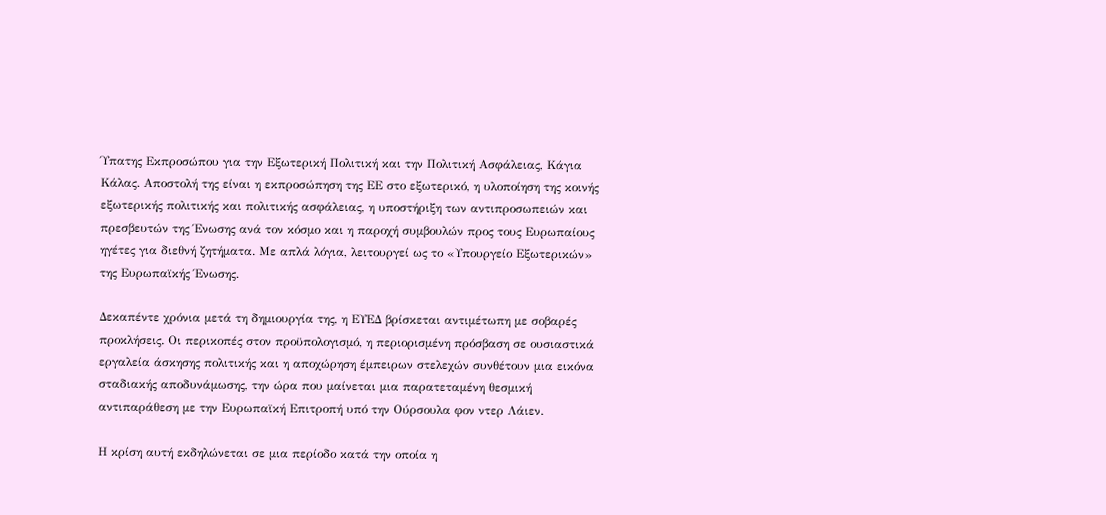Ύπατης Εκπροσώπου για την Εξωτερική Πολιτική και την Πολιτική Ασφάλειας, Κάγια Κάλας. Αποστολή της είναι η εκπροσώπηση της ΕΕ στο εξωτερικό, η υλοποίηση της κοινής εξωτερικής πολιτικής και πολιτικής ασφάλειας, η υποστήριξη των αντιπροσωπειών και πρεσβευτών της Ένωσης ανά τον κόσμο και η παροχή συμβουλών προς τους Ευρωπαίους ηγέτες για διεθνή ζητήματα. Με απλά λόγια, λειτουργεί ως το «Υπουργείο Εξωτερικών» της Ευρωπαϊκής Ένωσης.

Δεκαπέντε χρόνια μετά τη δημιουργία της, η ΕΥΕΔ βρίσκεται αντιμέτωπη με σοβαρές προκλήσεις. Οι περικοπές στον προϋπολογισμό, η περιορισμένη πρόσβαση σε ουσιαστικά εργαλεία άσκησης πολιτικής και η αποχώρηση έμπειρων στελεχών συνθέτουν μια εικόνα σταδιακής αποδυνάμωσης, την ώρα που μαίνεται μια παρατεταμένη θεσμική αντιπαράθεση με την Ευρωπαϊκή Επιτροπή υπό την Ούρσουλα φον ντερ Λάιεν.

Η κρίση αυτή εκδηλώνεται σε μια περίοδο κατά την οποία η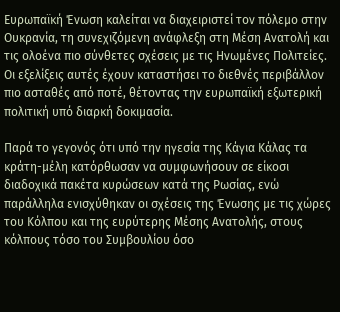Ευρωπαϊκή Ένωση καλείται να διαχειριστεί τον πόλεμο στην Ουκρανία, τη συνεχιζόμενη ανάφλεξη στη Μέση Ανατολή και τις ολοένα πιο σύνθετες σχέσεις με τις Ηνωμένες Πολιτείες. Οι εξελίξεις αυτές έχουν καταστήσει το διεθνές περιβάλλον πιο ασταθές από ποτέ, θέτοντας την ευρωπαϊκή εξωτερική πολιτική υπό διαρκή δοκιμασία.

Παρά το γεγονός ότι υπό την ηγεσία της Κάγια Κάλας τα κράτη-μέλη κατόρθωσαν να συμφωνήσουν σε είκοσι διαδοχικά πακέτα κυρώσεων κατά της Ρωσίας, ενώ παράλληλα ενισχύθηκαν οι σχέσεις της Ένωσης με τις χώρες του Κόλπου και της ευρύτερης Μέσης Ανατολής, στους κόλπους τόσο του Συμβουλίου όσο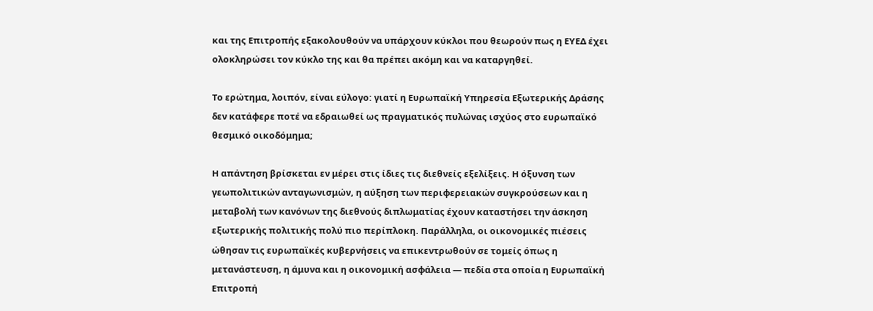και της Επιτροπής εξακολουθούν να υπάρχουν κύκλοι που θεωρούν πως η ΕΥΕΔ έχει ολοκληρώσει τον κύκλο της και θα πρέπει ακόμη και να καταργηθεί.

Το ερώτημα, λοιπόν, είναι εύλογο: γιατί η Ευρωπαϊκή Υπηρεσία Εξωτερικής Δράσης δεν κατάφερε ποτέ να εδραιωθεί ως πραγματικός πυλώνας ισχύος στο ευρωπαϊκό θεσμικό οικοδόμημα;

Η απάντηση βρίσκεται εν μέρει στις ίδιες τις διεθνείς εξελίξεις. Η όξυνση των γεωπολιτικών ανταγωνισμών, η αύξηση των περιφερειακών συγκρούσεων και η μεταβολή των κανόνων της διεθνούς διπλωματίας έχουν καταστήσει την άσκηση εξωτερικής πολιτικής πολύ πιο περίπλοκη. Παράλληλα, οι οικονομικές πιέσεις ώθησαν τις ευρωπαϊκές κυβερνήσεις να επικεντρωθούν σε τομείς όπως η μετανάστευση, η άμυνα και η οικονομική ασφάλεια — πεδία στα οποία η Ευρωπαϊκή Επιτροπή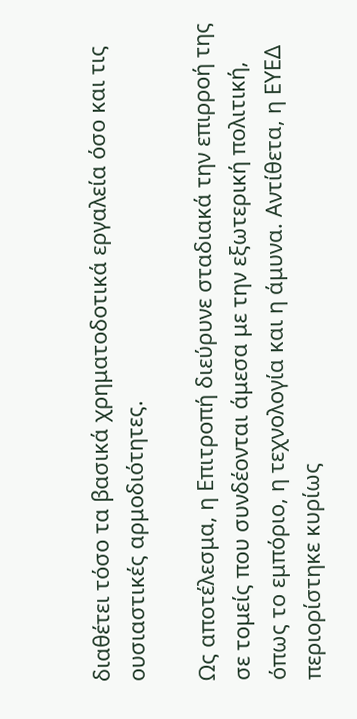διαθέτει τόσο τα βασικά χρηματοδοτικά εργαλεία όσο και τις ουσιαστικές αρμοδιότητες.

Ως αποτέλεσμα, η Επιτροπή διεύρυνε σταδιακά την επιρροή της σε τομείς που συνδέονται άμεσα με την εξωτερική πολιτική, όπως το εμπόριο, η τεχνολογία και η άμυνα. Αντίθετα, η ΕΥΕΔ περιορίστηκε κυρίως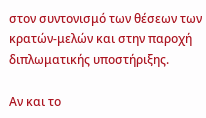στον συντονισμό των θέσεων των κρατών-μελών και στην παροχή διπλωματικής υποστήριξης.

Αν και το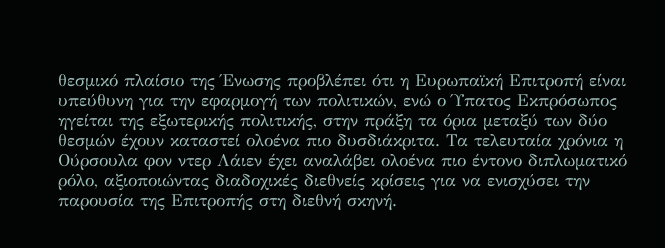θεσμικό πλαίσιο της Ένωσης προβλέπει ότι η Ευρωπαϊκή Επιτροπή είναι υπεύθυνη για την εφαρμογή των πολιτικών, ενώ ο Ύπατος Εκπρόσωπος ηγείται της εξωτερικής πολιτικής, στην πράξη τα όρια μεταξύ των δύο θεσμών έχουν καταστεί ολοένα πιο δυσδιάκριτα. Τα τελευταία χρόνια η Ούρσουλα φον ντερ Λάιεν έχει αναλάβει ολοένα πιο έντονο διπλωματικό ρόλο, αξιοποιώντας διαδοχικές διεθνείς κρίσεις για να ενισχύσει την παρουσία της Επιτροπής στη διεθνή σκηνή.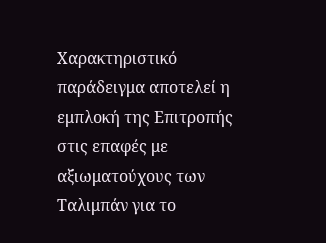Χαρακτηριστικό παράδειγμα αποτελεί η εμπλοκή της Επιτροπής στις επαφές με αξιωματούχους των Ταλιμπάν για το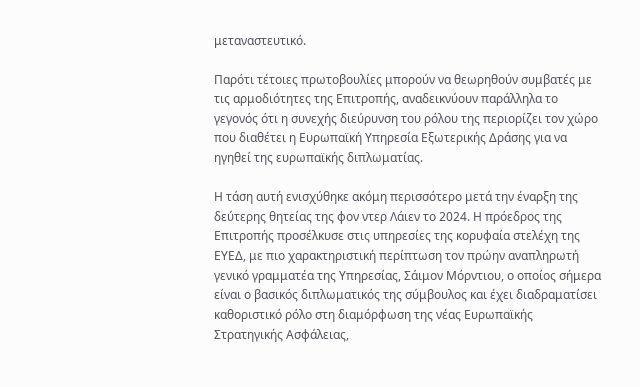μεταναστευτικό.

Παρότι τέτοιες πρωτοβουλίες μπορούν να θεωρηθούν συμβατές με τις αρμοδιότητες της Επιτροπής, αναδεικνύουν παράλληλα το γεγονός ότι η συνεχής διεύρυνση του ρόλου της περιορίζει τον χώρο που διαθέτει η Ευρωπαϊκή Υπηρεσία Εξωτερικής Δράσης για να ηγηθεί της ευρωπαϊκής διπλωματίας.

Η τάση αυτή ενισχύθηκε ακόμη περισσότερο μετά την έναρξη της δεύτερης θητείας της φον ντερ Λάιεν το 2024. Η πρόεδρος της Επιτροπής προσέλκυσε στις υπηρεσίες της κορυφαία στελέχη της ΕΥΕΔ, με πιο χαρακτηριστική περίπτωση τον πρώην αναπληρωτή γενικό γραμματέα της Υπηρεσίας, Σάιμον Μόρντιου, ο οποίος σήμερα είναι ο βασικός διπλωματικός της σύμβουλος και έχει διαδραματίσει καθοριστικό ρόλο στη διαμόρφωση της νέας Ευρωπαϊκής Στρατηγικής Ασφάλειας,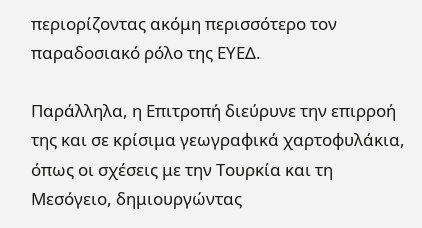περιορίζοντας ακόμη περισσότερο τον παραδοσιακό ρόλο της ΕΥΕΔ.

Παράλληλα, η Επιτροπή διεύρυνε την επιρροή της και σε κρίσιμα γεωγραφικά χαρτοφυλάκια, όπως οι σχέσεις με την Τουρκία και τη Μεσόγειο, δημιουργώντας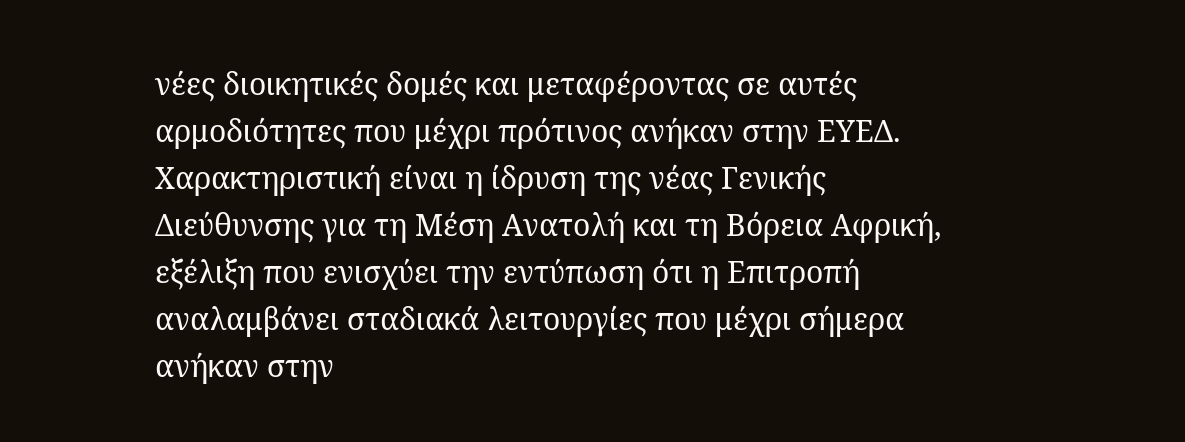νέες διοικητικές δομές και μεταφέροντας σε αυτές αρμοδιότητες που μέχρι πρότινος ανήκαν στην ΕΥΕΔ. Χαρακτηριστική είναι η ίδρυση της νέας Γενικής Διεύθυνσης για τη Μέση Ανατολή και τη Βόρεια Αφρική, εξέλιξη που ενισχύει την εντύπωση ότι η Επιτροπή αναλαμβάνει σταδιακά λειτουργίες που μέχρι σήμερα ανήκαν στην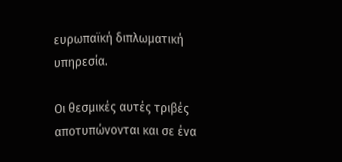ευρωπαϊκή διπλωματική υπηρεσία.

Οι θεσμικές αυτές τριβές αποτυπώνονται και σε ένα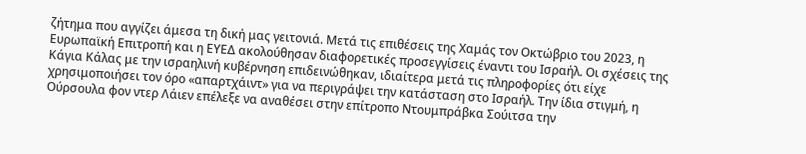ζήτημα που αγγίζει άμεσα τη δική μας γειτονιά. Μετά τις επιθέσεις της Χαμάς τον Οκτώβριο του 2023, η Ευρωπαϊκή Επιτροπή και η ΕΥΕΔ ακολούθησαν διαφορετικές προσεγγίσεις έναντι του Ισραήλ. Οι σχέσεις της Κάγια Κάλας με την ισραηλινή κυβέρνηση επιδεινώθηκαν, ιδιαίτερα μετά τις πληροφορίες ότι είχε χρησιμοποιήσει τον όρο «απαρτχάιντ» για να περιγράψει την κατάσταση στο Ισραήλ. Την ίδια στιγμή, η Ούρσουλα φον ντερ Λάιεν επέλεξε να αναθέσει στην επίτροπο Ντουμπράβκα Σούιτσα την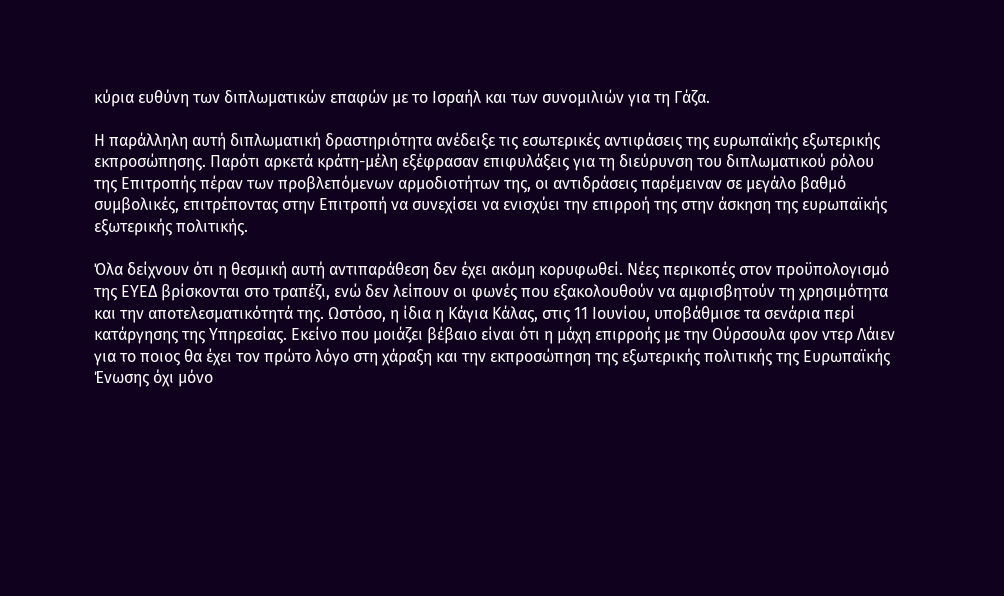κύρια ευθύνη των διπλωματικών επαφών με το Ισραήλ και των συνομιλιών για τη Γάζα.

Η παράλληλη αυτή διπλωματική δραστηριότητα ανέδειξε τις εσωτερικές αντιφάσεις της ευρωπαϊκής εξωτερικής εκπροσώπησης. Παρότι αρκετά κράτη-μέλη εξέφρασαν επιφυλάξεις για τη διεύρυνση του διπλωματικού ρόλου της Επιτροπής πέραν των προβλεπόμενων αρμοδιοτήτων της, οι αντιδράσεις παρέμειναν σε μεγάλο βαθμό συμβολικές, επιτρέποντας στην Επιτροπή να συνεχίσει να ενισχύει την επιρροή της στην άσκηση της ευρωπαϊκής εξωτερικής πολιτικής.

Όλα δείχνουν ότι η θεσμική αυτή αντιπαράθεση δεν έχει ακόμη κορυφωθεί. Νέες περικοπές στον προϋπολογισμό της ΕΥΕΔ βρίσκονται στο τραπέζι, ενώ δεν λείπουν οι φωνές που εξακολουθούν να αμφισβητούν τη χρησιμότητα και την αποτελεσματικότητά της. Ωστόσο, η ίδια η Κάγια Κάλας, στις 11 Ιουνίου, υποβάθμισε τα σενάρια περί κατάργησης της Υπηρεσίας. Εκείνο που μοιάζει βέβαιο είναι ότι η μάχη επιρροής με την Ούρσουλα φον ντερ Λάιεν για το ποιος θα έχει τον πρώτο λόγο στη χάραξη και την εκπροσώπηση της εξωτερικής πολιτικής της Ευρωπαϊκής Ένωσης όχι μόνο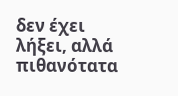δεν έχει λήξει, αλλά πιθανότατα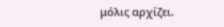μόλις αρχίζει.